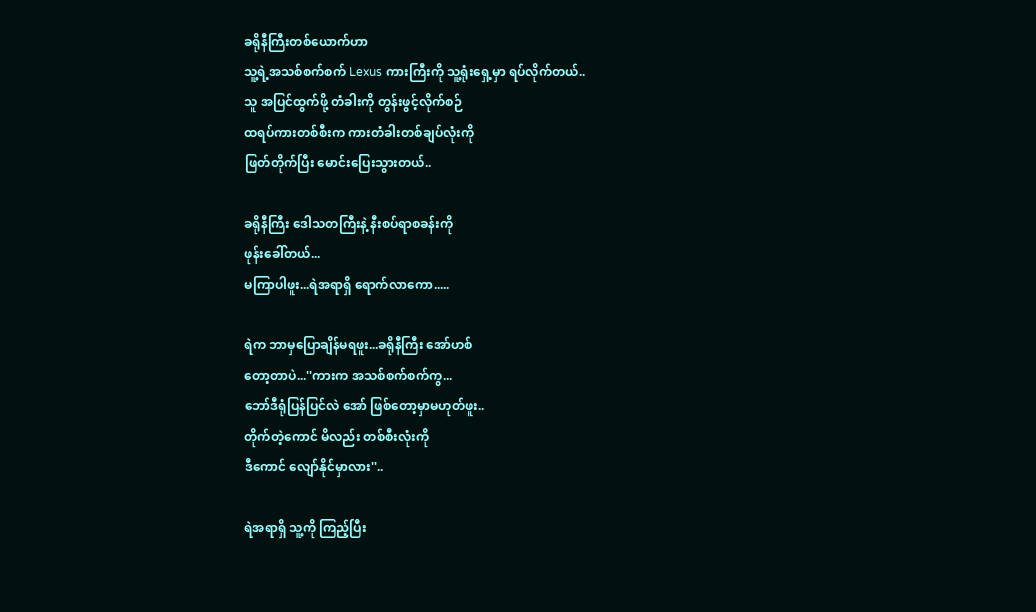ခရိုနီကြီးတစ်ယောက်ဟာ
သူ့ရဲ့အသစ်စက်စက် Lexus ကားကြီးကို သူ့ရုံးရှေ့မှာ ရပ်လိုက်တယ်..
သူ အပြင်ထွက်ဖို့ တံခါးကို တွန်းဖွင့်လိုက်စဉ်
ထရပ်ကားတစ်စီးက ကားတံခါးတစ်ချပ်လုံးကို
ဖြတ်တိုက်ပြီး မောင်းပြေးသွားတယ်..

ခရိုနီကြီး ဒေါသတကြီးနဲ့ နီးစပ်ရာစခန်းကို
ဖုန်းခေါ်တယ်...
မကြာပါဖူး...ရဲအရာရှိ ရောက်လာကော.....

ရဲက ဘာမှပြောချိန်မရဖူး...ခရိုနီကြီး အော်ဟစ်
တော့တာပဲ...''ကားက အသစ်စက်စက်ကွ...
ဘော်ဒီရုံပြန်ပြင်လဲ အော် ဖြစ်တော့မှာမဟုတ်ဖူး..
တိုက်တဲ့ကောင် မိလည်း တစ်စီးလုံးကို
ဒီကောင် လျော်နိုင်မှာလား''..

ရဲအရာရှိ သူ့ကို ကြည့်ပြီး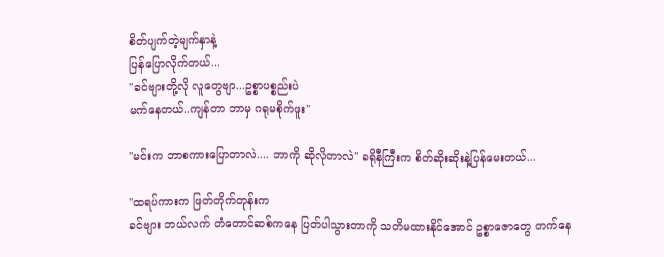စိတ်ပျက်တဲ့မျက်နှာနဲ့
ပြန်ပြောလိုက်တယ်...
''ခင်ဗျားတို့လို လူတွေဗျာ...ဥစ္စာပစ္စည်းပဲ
မက်နေတယ်..ကျန်တာ ဘာမှ ဂရုမစိုက်ဖူး''

''မင်းက ဘာစကားပြောတာလဲ.... ဘာကို ဆိုလိုတာလဲ'' ခရိုနီကြီးက စိတ်ဆိုးဆိုးနဲ့ပြန်မေးတယ်...

''ထရပ်ကားက ဖြတ်တိုက်တုန်းက
ခင်ဗျား ဘယ်လက် တံတောင်ဆစ်ကနေ ပြတ်ပါသွားတာကို သတိမထားနိုင်အောင် ဥစ္စာဇောတွေ တက်နေ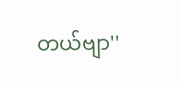တယ်ဗျာ''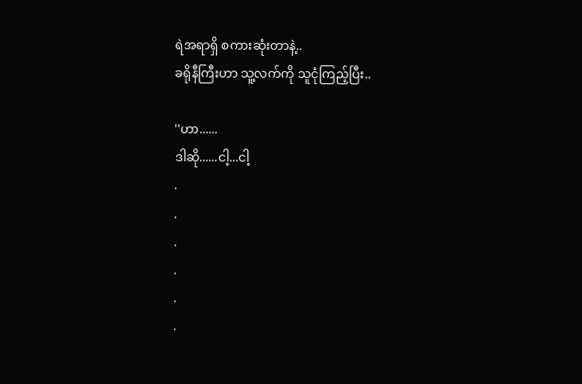ရဲအရာရှိ စကားဆုံးတာနဲ့..
ခရိုနီကြီးဟာ သူ့လက်ကို သူငုံကြည့်ပြီး..

''ဟာ......
ဒါဆို......ငါ့...ငါ့
.
.
.
.
.
.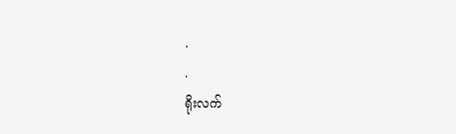.
.
ရိုးလက်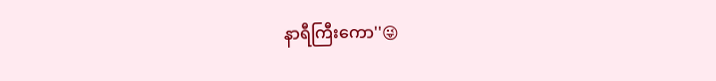နာရီကြီးကော''😜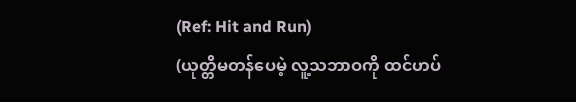(Ref: Hit and Run)
(ယုတ္တိမတန်ပေမဲ့ လူ့သဘာဝကို ထင်ဟပ်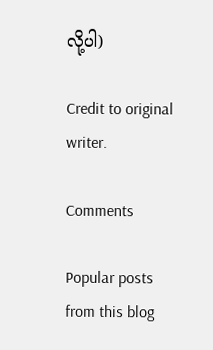လို့ပါ)

Credit to original writer.

Comments

Popular posts from this blog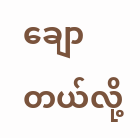ချောတယ်လို့